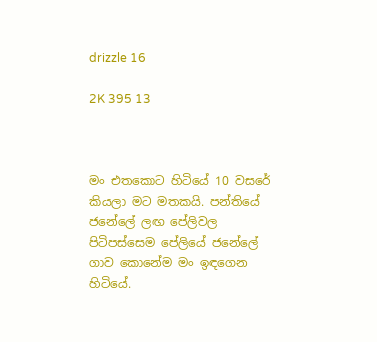drizzle 16

2K 395 13



මං එතකොට හිටියේ 10 වසරේ කියලා මට මතකයි. පන්තියේ ජනේලේ ලඟ පේලිවල පිටිපස්සෙම පේලියේ ජනේලේ ගාව කොනේම මං ඉඳගෙන හිටියේ.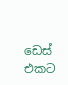ඩෙස් එකට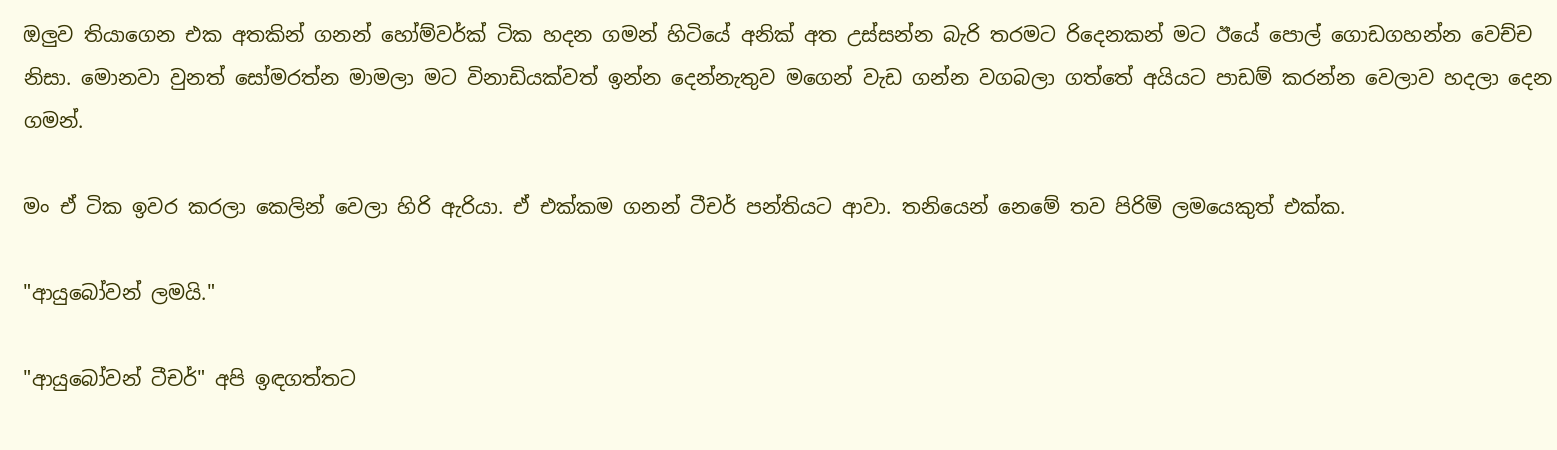ඔලුව තියාගෙන එක අතකින් ගනන් හෝම්වර්ක් ටික හදන ගමන් හිටියේ අනික් අත උස්සන්න බැරි තරමට රිදෙනකන් මට ඊයේ පොල් ගොඩගහන්න වෙච්ච නිසා. මොනවා වුනත් සෝමරත්න මාමලා මට විනාඩියක්වත් ඉන්න දෙන්නැතුව මගෙන් වැඩ ගන්න වගබලා ගත්තේ අයියට පාඩම් කරන්න වෙලාව හදලා දෙන ගමන්.

මං ඒ ටික ඉවර කරලා කෙලින් වෙලා හිරි ඇරියා. ඒ එක්කම ගනන් ටීචර් පන්තියට ආවා. තනියෙන් නෙමේ තව පිරිමි ලමයෙකුත් එක්ක.

"ආයුබෝවන් ලමයි."

"ආයුබෝවන් ටීචර්" අපි ඉඳගත්තට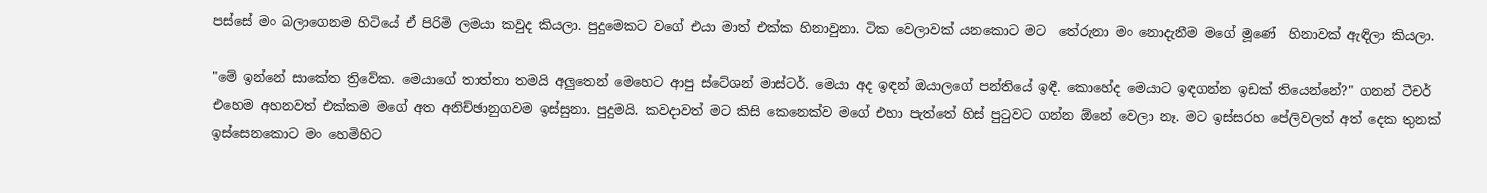පස්සේ මං බලාගෙනම හිටියේ ඒ පිරිමි ලමයා කවුද කියලා. පුදුමෙකට වගේ එයා මාත් එක්ක හිනාවුනා. ටික වෙලාවක් යනකොට මට  තේරුනා මං නොදැනීම මගේ මූණේ  හිනාවක් ඇඳිලා කියලා.

"මේ ඉන්නේ සාකේත ත්‍රිවේක. මෙයාගේ තාත්තා තමයි අලුතෙන් මෙහෙට ආපු ස්ටේශන් මාස්ටර්. මෙයා අද ඉඳන් ඔයාලගේ පන්තියේ ඉඳී. කොහේද මෙයාට ඉඳගන්න ඉඩක් තියෙන්නේ?" ගනන් ටීචර් එහෙම අහනවත් එක්කම මගේ අත අනිච්ඡානුගවම ඉස්සුනා. පුදුමයි. කවදාවත් මට කිසි කෙනෙක්ව මගේ එහා පැත්තේ හිස් පුටුවට ගන්න ඕනේ වෙලා නෑ. මට ඉස්සරහ පේලිවලත් අත් දෙක තුනක් ඉස්සෙනකොට මං හෙමිහිට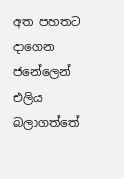අත පහතට දාගෙන ජනේලෙන් එලිය බලාගත්තේ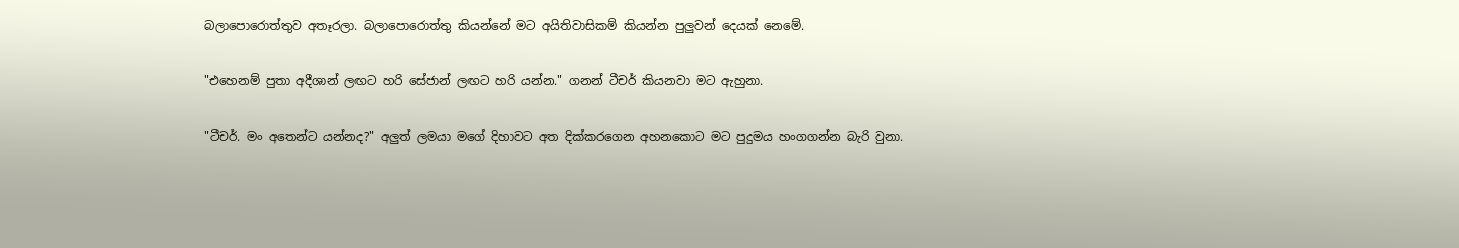බලාපොරොත්තුව අතෑරලා. බලාපොරොත්තු කියන්නේ මට අයිතිවාසිකම් කියන්න පුලුවන් දෙයක් නෙමේ.

"එහෙනම් පුතා අදීශාන් ලඟට හරි සේජාන් ලඟට හරි යන්න." ගනන් ටීචර් කියනවා මට ඇහුනා.

"ටීචර්. මං අතෙන්ට යන්නද?" අලුත් ලමයා මගේ දිහාවට අත දික්කරගෙන අහනකොට මට පුදුමය හංගගන්න බැරි වුනා.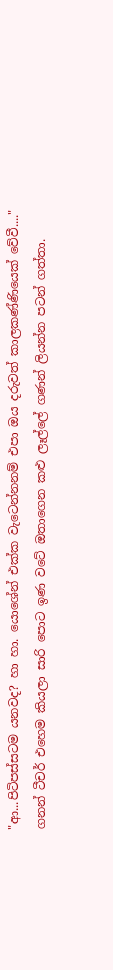"ආ...පිටිපස්සටම යනවද? හා හා. යොශේන් එක්ක වැටෙන්නනම් එපා ඔය දරුවත් කාලකණ්ණියෙක් වේවී...." ගනන් ටීචර් එහෙම කියලා සාරි පොට ඉණ වටේ ඔතාගෙන කළු ලෑල්ලේ ගණන් ලියන්න පටන් ගත්තා.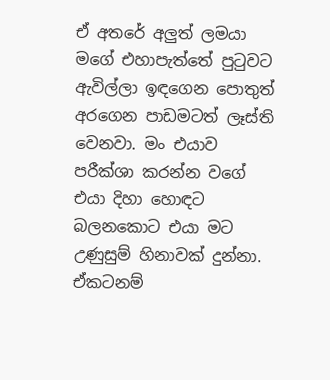ඒ අතරේ අලුත් ලමයා මගේ එහාපැත්තේ පුටුවට ඇවිල්ලා ඉඳගෙන පොතුත් අරගෙන පාඩමටත් ලෑස්ති වෙනවා. මං එයාව පරීක්ශා කරන්න වගේ එයා දිහා හොඳට බලනකොට එයා මට උණුසුම් හිනාවක් දුන්නා. ඒකටනම්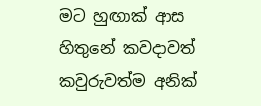මට හුඟාක් ආස හිතුනේ කවදාවත් කවුරුවත්ම අනික්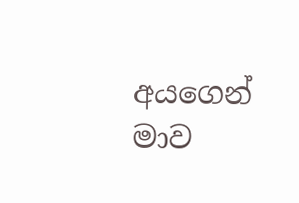අයගෙන් මාව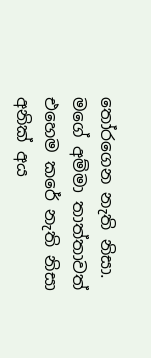තෝරගෙන නැති නිසා. මගේ අම්මා තාත්තාවත් එහෙම කරේ නැති නිසා අනික් අය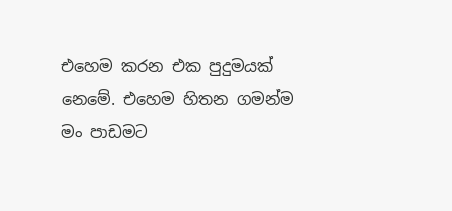එහෙම කරන එක පුදුමයක් නෙමේ. එහෙම හිතන ගමන්ම මං පාඩමට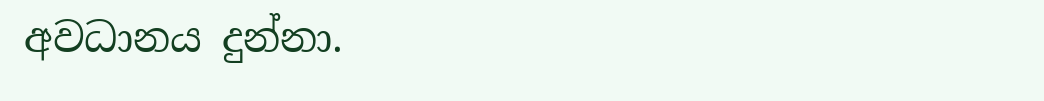අවධානය දුන්නා.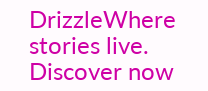DrizzleWhere stories live. Discover now